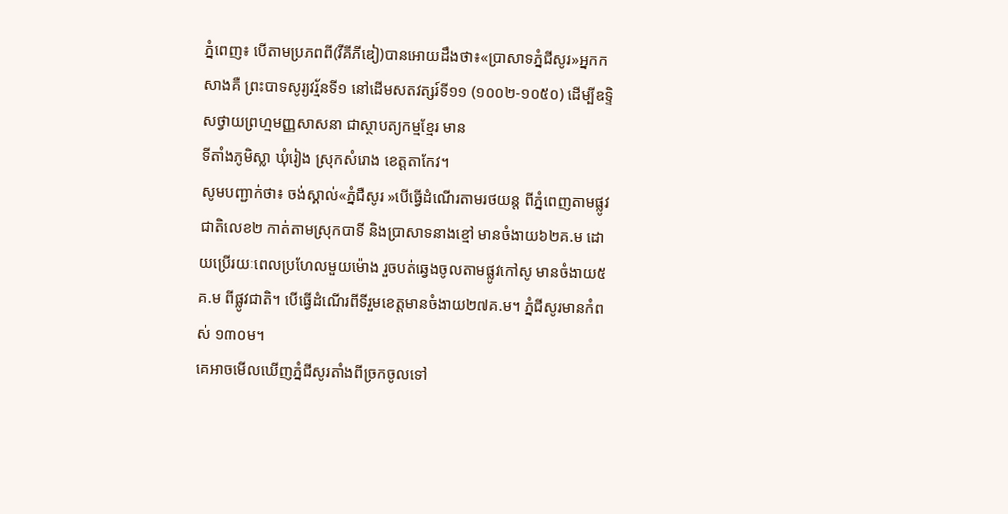ភ្នំពេញ៖ បើតាមប្រភពពី(វីគីភីឌៀ)បានអោយដឹងថា៖«ប្រាសាទភ្នំជីសូរ»អ្នកកសាងគឺ ព្រះបាទសូរ្យវរ្ម័នទី១ នៅដើមសតវត្សរ៍ទី១១ (១០០២-១០៥០) ដើម្បីឧទ្ទិសថ្វាយព្រហ្មមញ្ញសាសនា ជាស្ថាបត្យកម្មខ្មែរ មាន
ទីតាំងភូមិស្លា ឃុំរៀង ស្រុកសំរោង ខេត្តតាកែវ។
សូមបញ្ជាក់ថា៖ ចង់ស្គាល់«ភ្នំជឺសូរ »បើធ្វើដំណើរតាមរថយន្ត ពីភ្នំពេញតាមផ្លូវជាតិលេខ២ កាត់តាមស្រុកបាទី និងប្រាសាទនាងខ្មៅ មានចំងាយ៦២គ.ម ដោយប្រើរយៈពេលប្រហែលមួយម៉ោង រួចបត់ឆ្វេងចូលតាមផ្លូវកៅសូ មានចំងាយ៥គ.ម ពីផ្លូវជាតិ។ បើធ្វើដំណើរពីទីរួមខេត្តមានចំងាយ២៧គ.ម។ ភ្នំជីសូរមានកំពស់ ១៣០ម។
គេអាចមើលឃើញភ្នំជីសូរតាំងពីច្រកចូលទៅ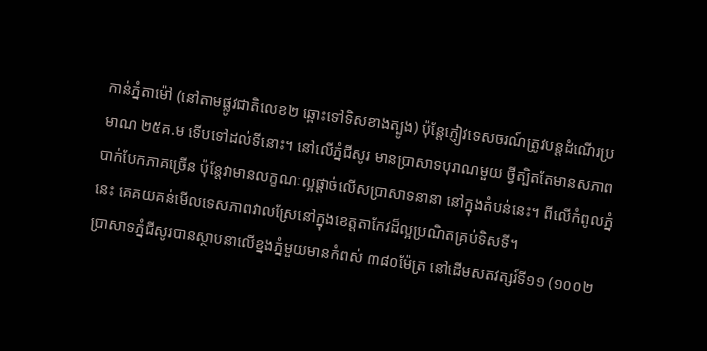កាន់ភ្នំតាម៉ៅ (នៅតាមផ្លូវជាតិលេខ២ ឆ្ពោះទៅទិសខាងត្បូង) ប៉ុន្តែភ្ញៀវទេសចរណ៍ត្រូវបន្តដំណើរប្រមាណ ២៥គ.ម ទើបទៅដល់ទីនោះ។ នៅលើភ្នំជីសូរ មានប្រាសាទបុរាណមួយ ថ្វីត្បិតតែមានសភាពបាក់បែកភាគច្រើន ប៉ុន្តែវាមានលក្ខណៈល្អផ្តាច់លើសប្រាសាទនានា នៅក្នុងតំបន់នេះ។ ពីលើកំពូលភ្នំនេះ គេគយគន់មើលទេសភាពវាលស្រែនៅក្នុងខេត្តតាកែវដ៏ល្អប្រណិតគ្រប់ទិសទី។
ប្រាសាទភ្នំជីសូរបានស្ថាបនាលើខ្នងភ្នំមួយមានកំពស់ ៣៨០ម៉ែត្រ នៅដើមសតវត្សរ៍ទី១១ (១០០២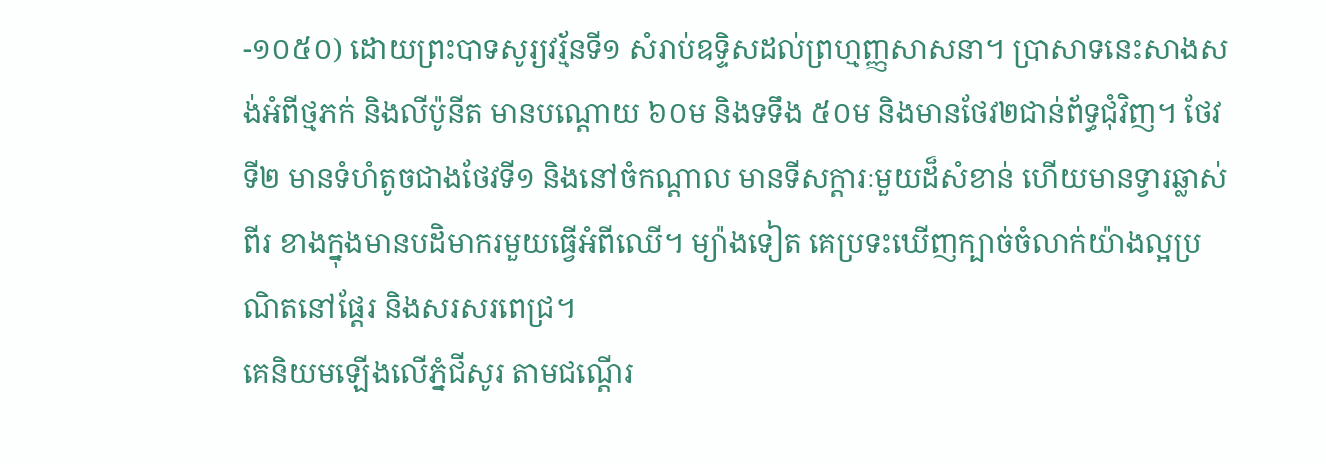-១០៥០) ដោយព្រះបាទសូរ្យវរ្ម័នទី១ សំរាប់ឧទ្ទិសដល់ព្រហ្មញ្ញសាសនា។ ប្រាសាទនេះសាងសង់អំពីថ្មភក់ និងលីប៉ូនីត មានបណ្តោយ ៦០ម និងទទឹង ៥០ម និងមានថែវ២ជាន់ព័ទ្ធជុំវិញ។ ថែវទី២ មានទំហំតូចជាងថែវទី១ និងនៅចំកណ្តាល មានទីសក្តារៈមួយដ៏សំខាន់ ហើយមានទ្វារឆ្លាស់ពីរ ខាងក្នុងមានបដិមាករមួយធ្វើអំពីឈើ។ ម្យ៉ាងទៀត គេប្រទះឃើញក្បាច់ចំលាក់យ៉ាងល្អប្រណិតនៅផ្តែរ និងសរសរពេជ្រ។
គេនិយមឡើងលើភ្នំជីសូរ តាមជណ្តើរ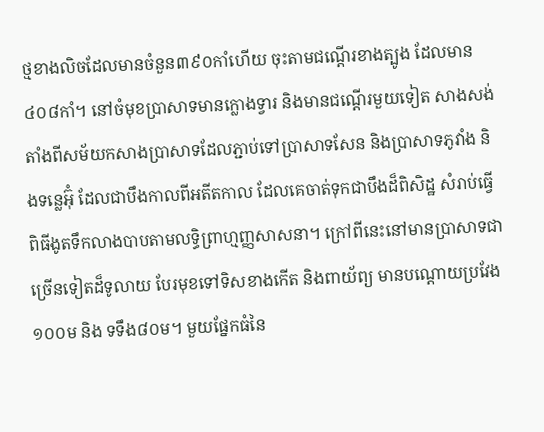ថ្មខាងលិចដែលមានចំនួន៣៩០កាំហើយ ចុះតាមជណ្តើរខាងត្បូង ដែលមាន៤០៨កាំ។ នៅចំមុខប្រាសាទមានក្លោងទ្វារ និងមានជណ្តើរមួយទៀត សាងសង់តាំងពីសម័យកសាងប្រាសាទដែលភ្ជាប់ទៅប្រាសាទសែន និងប្រាសាទភូវាំង និងទន្លេអ៊ុំ ដែលជាបឹងកាលពីអតីតកាល ដែលគេចាត់ទុកជាបឹងដ៏ពិសិដ្ឋ សំរាប់ធ្វើពិធីងូតទឹកលាងបាបតាមលទ្ធិព្រាហ្មញ្ញសាសនា។ ក្រៅពីនេះនៅមានប្រាសាទជាច្រើនទៀតដ៏ទូលាយ បែរមុខទៅទិសខាងកើត និងពាយ័ព្យ មានបណ្តោយប្រវែង១០០ម និង ទទឹង៨០ម។ មួយផ្នែកធំនៃ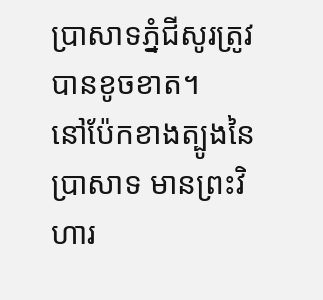ប្រាសាទភ្នំជីសូរត្រូវបានខូចខាត។
នៅប៉ែកខាងត្បូងនៃប្រាសាទ មានព្រះវិហារ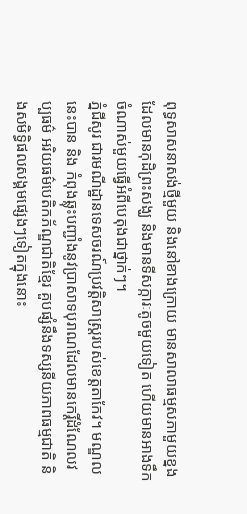ពុទ្ធសាសនាសង់ថ្មីមួយ និងនៅខាងក្រោយ មានសាលាធម្មសភាមួយខ្នងដែលមានកុដិព្រះសង្ឃ និងមានទីសក្ការៈតូចមួយទៀត ហើយមានអាងទឹកចំណាស់មួយធ្វើអំពីបេតុងជាថ្នាក់ៗ។
ភ្នំជីសូរ ជារមណីដ្ឋានទេសចរណ៍ប្រវត្តិសាស្រ្តរបស់ខេត្តតាកែវ។ មណ្ឌលនេះបាន និង កំពុងឆ្លុះបញ្ជាំងនូវប្រាសាទបុរាណដែលមានកេរ្តិ៍ដំណែលវប្បធម៌ អរិយធម៌បេតិកភ័ណ្ឌជាតិខ្មែរ គួបផ្សំនឹងទស្សនីយភាពធម្មជាតិ និងសមិទ្ធិផលសង្គមផ្សេងៗទៀតក្នុងនោះ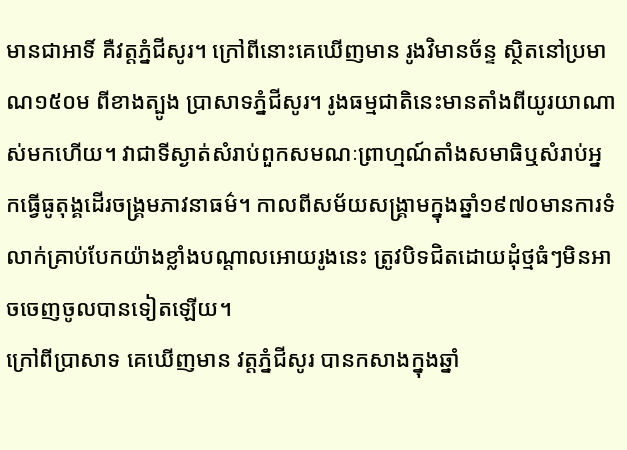មានជាអាទិ៍ គឺវត្តភ្នំជីសូរ។ ក្រៅពីនោះគេឃើញមាន រូងវិមានច័ន្ទ ស្ថិតនៅប្រមាណ១៥០ម ពីខាងត្បូង ប្រាសាទភ្នំជីសូរ។ រូងធម្មជាតិនេះមានតាំងពីយូរយាណាស់មកហើយ។ វាជាទីស្ងាត់សំរាប់ពួកសមណៈព្រាហ្មណ៍តាំងសមាធិឬសំរាប់អ្នកធ្វើធូតុង្គដើរចង្រ្គមភាវនាធម៌។ កាលពីសម័យសង្រ្គាមក្នុងឆ្នាំ១៩៧០មានការទំលាក់គ្រាប់បែកយ៉ាងខ្លាំងបណ្តាលអោយរូងនេះ ត្រូវបិទជិតដោយដុំថ្មធំៗមិនអាចចេញចូលបានទៀតឡើយ។
ក្រៅពីប្រាសាទ គេឃើញមាន វត្តភ្នំជីសូរ បានកសាងក្នុងឆ្នាំ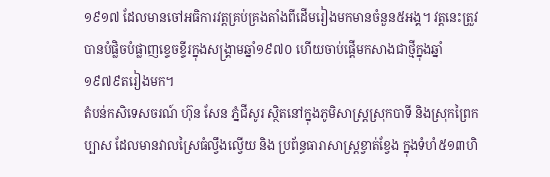១៩១៧ ដែលមានចៅអធិការវត្តគ្រប់គ្រងតាំងពីដើមរៀងមកមានចំនួន៥អង្គ។ វត្តនេះត្រួវបានបំផ្លិចបំផ្លាញខ្ទេចខ្ទីរក្នុងសង្គ្រាមឆ្នាំ១៩៧០ ហើយចាប់ផ្តើមកសាងជាថ្មីក្នុងឆ្នាំ១៩៧៩តរៀងមក។
តំបន់កសិទេសចរណ៍ ហ៊ុន សែន ភ្នំជីសូរ ស្ថិតនៅក្នុងភូមិសាស្រ្តស្រុកបាទី និងស្រុកព្រៃកប្បាស ដែលមានវាលស្រៃធំល្វឹងល្វើយ និង ប្រព័ន្ធធារាសាស្រ្តខ្វាត់ខ្វែង ក្នុងទំហំ៥១៣ហិ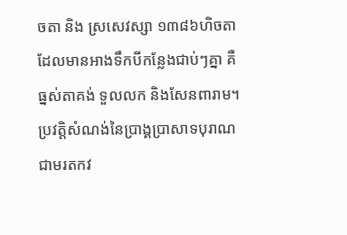ចតា និង ស្រសេវស្សា ១៣៨៦ហិចតា ដែលមានអាងទឹកបីកន្លែងជាប់ៗគ្នា គឺធ្នស់តាគង់ ទួលលក និងសែនពារាម។
ប្រវត្តិសំណង់នៃប្រាង្គប្រាសាទបុរាណ ជាមរតកវ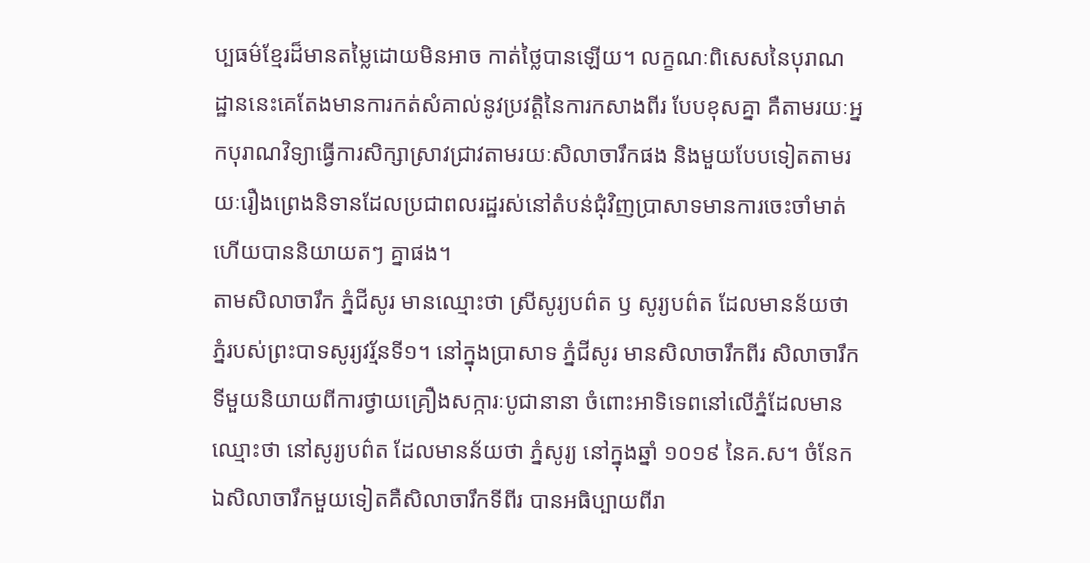ប្បធម៌ខ្មែរដ៏មានតម្លៃដោយមិនអាច កាត់ថ្លៃបានឡើយ។ លក្ខណៈពិសេសនៃបុរាណដ្ឋាននេះគេតែងមានការកត់សំគាល់នូវប្រវត្តិនៃការកសាងពីរ បែបខុសគ្នា គឺតាមរយៈអ្នកបុរាណវិទ្យាធ្វើការសិក្សាស្រាវជ្រាវតាមរយៈសិលាចារឹកផង និងមួយបែបទៀតតាមរយៈរឿងព្រេងនិទានដែលប្រជាពលរដ្ឋរស់នៅតំបន់ជុំវិញប្រាសាទមានការចេះចាំមាត់ហើយបាននិយាយតៗ គ្នាផង។
តាមសិលាចារឹក ភ្នំជីសូរ មានឈ្មោះថា ស្រីសូរ្យបព៌ត ឫ សូរ្យបព៌ត ដែលមានន័យថា ភ្នំរបស់ព្រះបាទសូរ្យវរ្ម័នទី១។ នៅក្នុងប្រាសាទ ភ្នំជីសូរ មានសិលាចារឹកពីរ សិលាចារឹកទីមួយនិយាយពីការថ្វាយគ្រឿងសក្ការៈបូជានានា ចំពោះអាទិទេពនៅលើភ្នំដែលមានឈ្មោះថា នៅសូរ្យបព៌ត ដែលមានន័យថា ភ្នំសូរ្យ នៅក្នុងឆ្នាំ ១០១៩ នៃគ.ស។ ចំនែកឯសិលាចារឹកមួយទៀតគឺសិលាចារឹកទីពីរ បានអធិប្បាយពីរា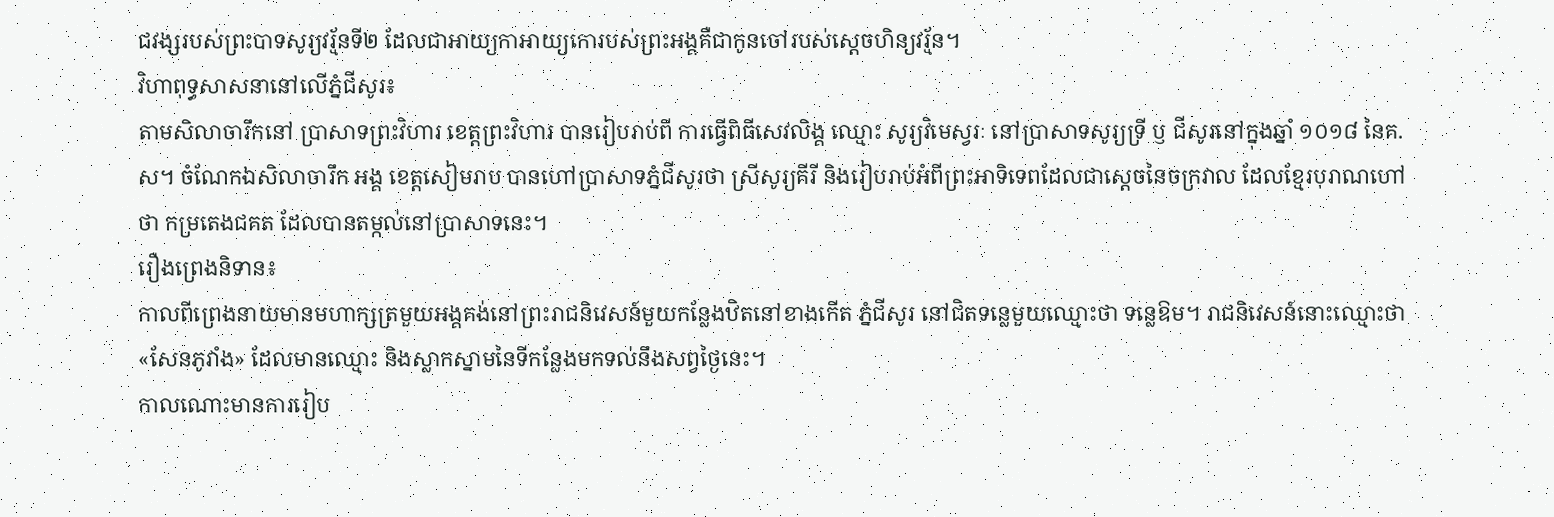ជវង្សរបស់ព្រះបាទសូរ្យវរ្ម័នទី២ ដែលជាអាយ្យកាអាយ្យកោរបស់ព្រះអង្គគឺជាកូនចៅរបស់ស្ដេចហិន្យវរ្ម័ន។
វិហាពុទ្ធសាសនានៅលើភ្នំជីសូរ៖
តាមសិលាចារឹកនៅ ប្រាសាទព្រះវិហារ ខេត្តព្រះវិហារ បានរៀបរាប់ពី ការធ្វើពិធីសេវលិង្គ ឈ្មោះ សូរ្យវិមេស្វរៈ នៅប្រាសាទសូរ្យទ្រី ឫ ជីសូរនៅក្នុងឆ្នាំ ១០១៨ នៃគ.ស។ ចំណែកឯសិលាចារឹក អង្គ ខេត្តសៀមរាប បានហៅប្រាសាទភ្នំជីសូរថា ស្រីសូរ្យគីរី និងរៀបរាប់អំពីព្រះអាទិទេពដែលជាស្ដេចនៃចក្រវាល ដែលខ្មែរបុរាណហៅថា កម្រតេងជគត ដែលបានតម្កល់នៅប្រាសាទនេះ។
រឿងព្រេងនិទាន៖
កាលពីព្រេងនាយមានមហាក្សត្រមួយអង្គគង់នៅព្រះរាជនិវេសន៍មួយកន្លែងឋិតនៅខាងកើត ភ្នំជីសូរ នៅជិតទន្លេមួយឈ្មោះថា ទន្លេឱម។ រាជនិវេសន៍នោះឈ្មោះថា «សែនភូវាំង» ដែលមានឈ្មោះ និងស្លាកស្នាមនៃទីកន្លែងមកទល់នឹងសព្វថ្ងៃនេះ។
កាលណោះមានការរៀប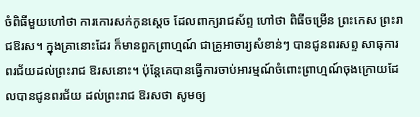ចំពិធីមួយហៅថា ការកោរសក់កូនស្តេច ដែលពាក្យរាជស័ព្ទ ហៅថា ពិធីចម្រើន ព្រះកេស ព្រះរាជឱរស។ ក្នុងគ្រានោះដែរ ក៏មានពួកព្រាហ្មណ៍ ជាគ្រូអាចារ្យសំខាន់ៗ បានជូនពរសព្ទ សាធុការពរជ័យដល់ព្រះរាជ ឱរសនោះ។ ប៉ុន្តែគេបានធ្វើការចាប់អារម្មណ៍ចំពោះព្រាហ្មណ៍ចុងក្រោយដែលបានជូនពរជ័យ ដល់ព្រះរាជ ឱរសថា សូមឲ្យ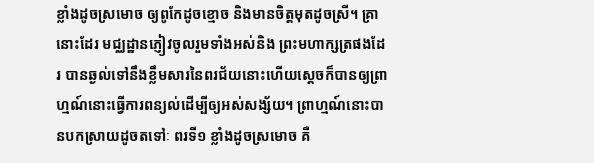ខ្លាំងដូចស្រមោច ឲ្យពូកែដូចខ្មោច និងមានចិត្តមុតដូចស្រី។ គ្រានោះដែរ មជ្ឈដ្ឋានភ្ញៀវចូលរួមទាំងអស់និង ព្រះមហាក្សត្រផងដែរ បានឆ្ងល់ទៅនឹងខ្លឹមសារនៃពរជ័យនោះហើយសេ្តចក៏បានឲ្យព្រាហ្មណ៍នោះធ្វើការពន្យល់ដើម្បីឲ្យអស់សង្ស័យ។ ព្រាហ្មណ៍នោះបានបកស្រាយដូចតទៅៈ ពរទី១ ខ្លាំងដូចស្រមោច គឺ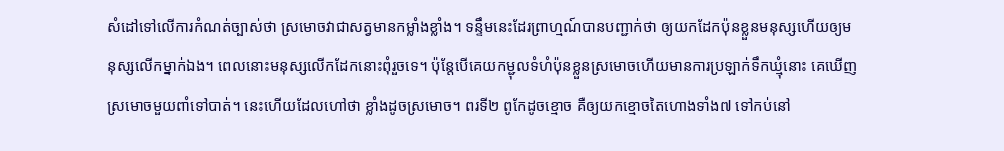សំដៅទៅលើការកំណត់ច្បាស់ថា ស្រមោចវាជាសត្វមានកម្លាំងខ្លាំង។ ទន្ទឹមនេះដែរព្រាហ្មណ៍បានបញ្ជាក់ថា ឲ្យយកដែកប៉ុនខ្លួនមនុស្សហើយឲ្យមនុស្សលើកម្នាក់ឯង។ ពេលនោះមនុស្សលើកដែកនោះពុំរួចទេ។ ប៉ុន្តែបើគេយកម្ជុលទំហំប៉ុនខ្លួនស្រមោចហើយមានការប្រឡាក់ទឹកឃ្មុំនោះ គេឃើញស្រមោចមួយពាំទៅបាត់។ នេះហើយដែលហៅថា ខ្លាំងដូចស្រមោច។ ពរទី២ ពូកែដូចខ្មោច គឺឲ្យយកខ្មោចតៃហោងទាំង៧ ទៅកប់នៅ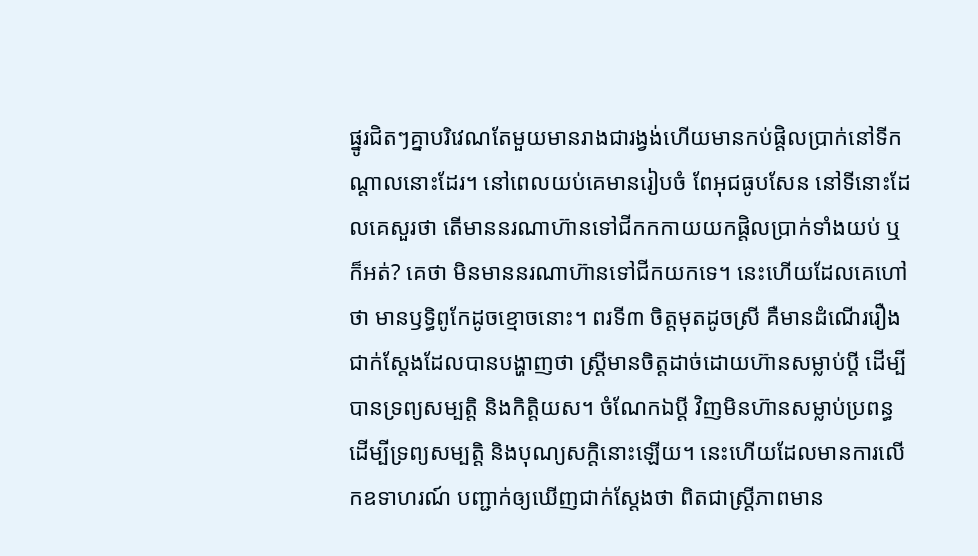ផ្នូរជិតៗគ្នាបរិវេណតែមួយមានរាងជារង្វង់ហើយមានកប់ផ្តិលប្រាក់នៅទីកណ្តាលនោះដែរ។ នៅពេលយប់គេមានរៀបចំ ពែអុជធូបសែន នៅទីនោះដែលគេសួរថា តើមាននរណាហ៊ានទៅជីកកកាយយកផ្តិលប្រាក់ទាំងយប់ ឬក៏អត់? គេថា មិនមាននរណាហ៊ានទៅជីកយកទេ។ នេះហើយដែលគេហៅថា មានឫទ្ធិពូកែដូចខ្មោចនោះ។ ពរទី៣ ចិត្តមុតដូចស្រី គឺមានដំណើររឿងជាក់ស្តែងដែលបានបង្ហាញថា ស្រ្តីមានចិត្តដាច់ដោយហ៊ានសម្លាប់ប្តី ដើម្បីបានទ្រព្យសម្បត្តិ និងកិត្តិយស។ ចំណែកឯប្តី វិញមិនហ៊ានសម្លាប់ប្រពន្ធដើម្បីទ្រព្យសម្បត្តិ និងបុណ្យសក្តិនោះឡើយ។ នេះហើយដែលមានការលើកឧទាហរណ៍ បញ្ជាក់ឲ្យឃើញជាក់ស្តែងថា ពិតជាស្រ្តីភាពមាន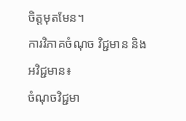ចិត្តមុតមែន។
ការវិភាគចំណុច វិជ្ជមាន និងអវិជ្ជមាន៖
ចំណុចវិជ្ជមា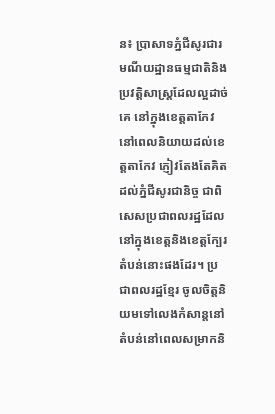ន៖ ប្រាសាទភ្នំជីសូរជារមណីយដ្ឋានធម្មជាតិនិងប្រវត្តិសាស្រ្តដែលល្អដាច់គេ នៅក្នុងខេត្តតាកែវ នៅពេលនិយាយដល់ខេត្តតាកែវ ភ្ញៀវតែងតែគិតដល់ភ្នំជីសូរជានិច្ច ជាពិសេសប្រជាពលរដ្ឋដែលនៅក្នុងខេត្តនិងខេត្តក្បែរតំបន់នោះផងដែរ។ ប្រជាពលរដ្ឋខ្មែរ ចូលចិត្តនិយមទៅលេងកំសាន្តនៅតំបន់នៅពេលសម្រាកនិ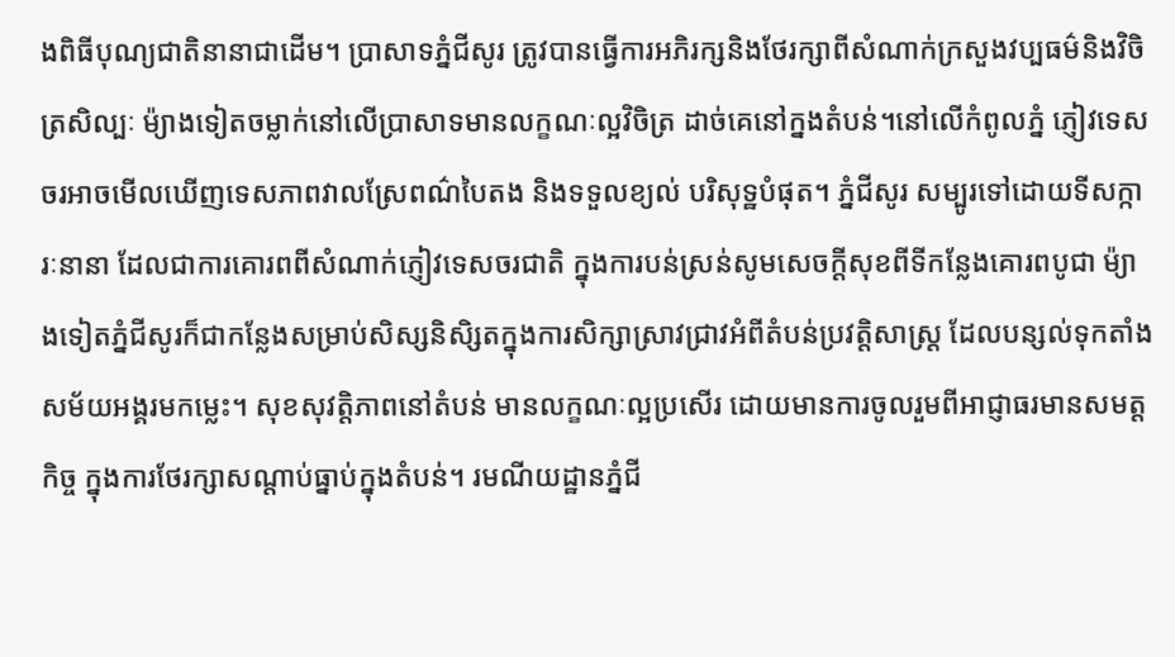ងពិធីបុណ្យជាតិនានាជាដើម។ ប្រាសាទភ្នំជីសូរ ត្រូវបានធ្វើការអភិរក្សនិងថែរក្សាពីសំណាក់ក្រសួងវប្បធម៌និងវិចិត្រសិល្បៈ ម៉្យាងទៀតចម្លាក់នៅលើប្រាសាទមានលក្ខណៈល្អវិចិត្រ ដាច់គេនៅក្នងតំបន់។នៅលើកំពូលភ្នំ ភ្ញៀវទេសចរអាចមើលឃើញទេសភាពវាលស្រែពណ៌បៃតង និងទទួលខ្យល់ បរិសុទ្ឋបំផុត។ ភ្នំជីសូរ សម្បូរទៅដោយទីសក្ការៈនានា ដែលជាការគោរពពីសំណាក់ភ្ញៀវទេសចរជាតិ ក្នុងការបន់ស្រន់សូមសេចក្ដីសុខពីទីកន្លែងគោរពបូជា ម៉្យាងទៀតភ្នំជីសូរក៏ជាកន្លែងសម្រាប់សិស្សនិសិ្សតក្នុងការសិក្សាស្រាវជ្រាវអំពីតំបន់ប្រវត្តិសាស្រ្ត ដែលបន្សល់ទុកតាំងសម័យអង្គរមកម្លេះ។ សុខសុវត្តិភាពនៅតំបន់ មានលក្ខណៈល្អប្រសើរ ដោយមានការចូលរួមពីអាជ្ញាធរមានសមត្តកិច្ច ក្នុងការថែរក្សាសណ្ដាប់ធ្នាប់ក្នុងតំបន់។ រមណីយដ្ឋានភ្នំជី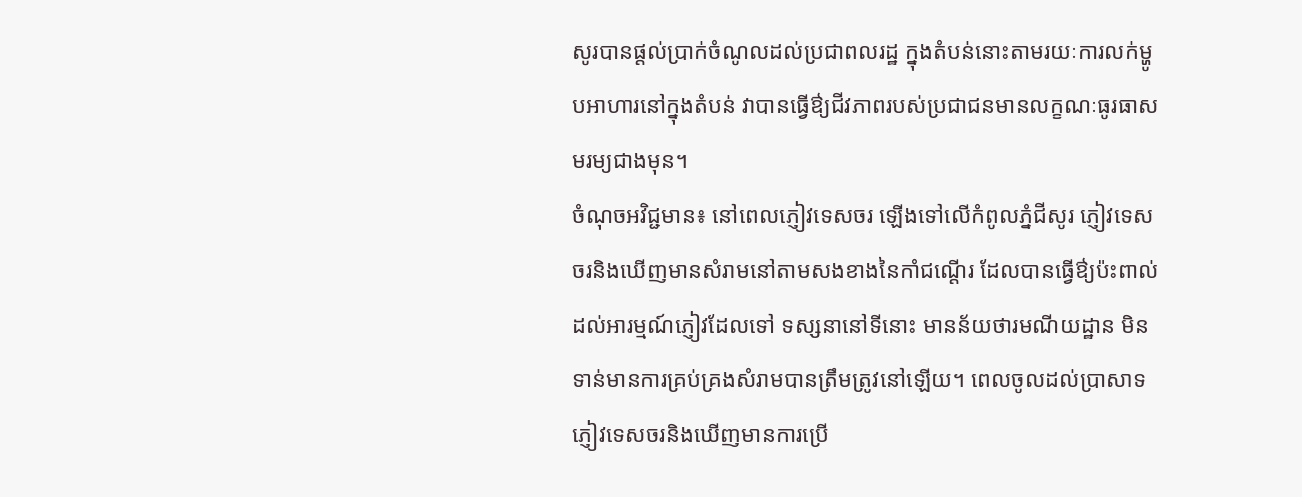សូរបានផ្តល់ប្រាក់ចំណូលដល់ប្រជាពលរដ្ឋ ក្នុងតំបន់នោះតាមរយៈការលក់ម្ហូបអាហារនៅក្នុងតំបន់ វាបានធ្វើឳ្យជីវភាពរបស់ប្រជាជនមានលក្ខណៈធូរធាសមរម្យជាងមុន។
ចំណុចអវិជ្ជមាន៖ នៅពេលភ្ញៀវទេសចរ ឡើងទៅលើកំពូលភ្នំជីសូរ ភ្ញៀវទេសចរនិងឃើញមានសំរាមនៅតាមសងខាងនៃកាំជណ្ដើរ ដែលបានធ្វើឳ្យប៉ះពាល់ដល់អារម្មណ៍ភ្ញៀវដែលទៅ ទស្សនានៅទីនោះ មានន័យថារមណីយដ្ឋាន មិនទាន់មានការគ្រប់គ្រងសំរាមបានត្រឹមត្រូវនៅឡើយ។ ពេលចូលដល់ប្រាសាទ ភ្ញៀវទេសចរនិងឃើញមានការប្រើ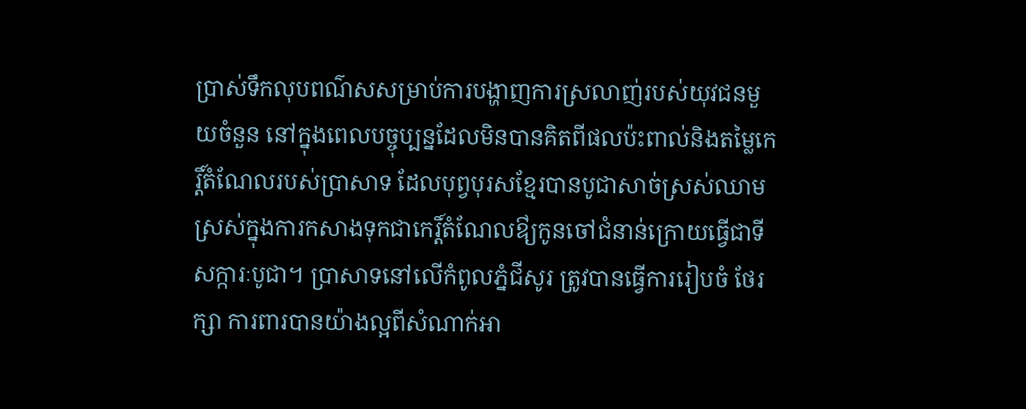ប្រាស់ទឹកលុបពណ៌សសម្រាប់ការបង្ហាញការស្រលាញ់របស់យុវជនមួយចំនួន នៅក្នុងពេលបច្ចុប្បន្នដែលមិនបានគិតពីផលប៉ះពាល់និងតម្លៃកេរ្តិ៍តំណែលរបស់ប្រាសាទ ដែលបុព្វបុរសខ្មែរបានបូជាសាច់ស្រស់ឈាមស្រស់ក្នុងការកសាងទុកជាកេរ្ដិ៍តំណែលឳ្យកូនចៅជំនាន់ក្រោយធ្វើជាទីសក្ការៈបូជា។ ប្រាសាទនៅលើកំពូលភ្នំជីសូរ ត្រូវបានធ្វើការរៀបចំ ថែរក្សា ការពារបានយ៉ាងល្អពីសំណាក់អា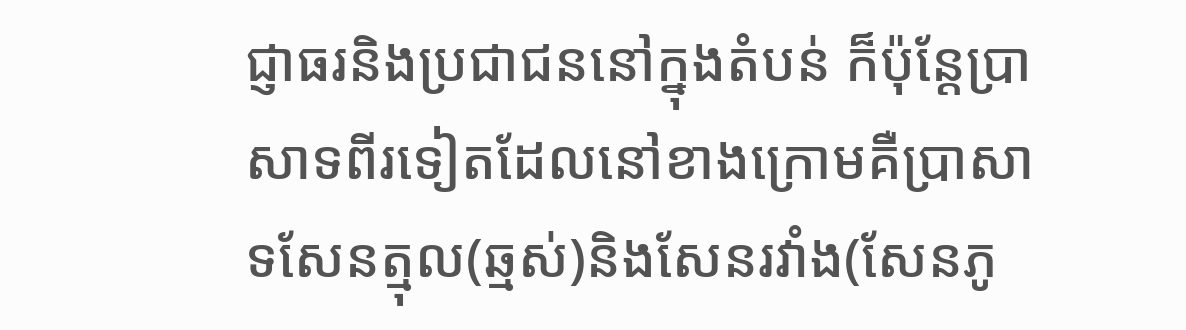ជ្ញាធរនិងប្រជាជននៅក្នុងតំបន់ ក៏ប៉ុន្តែប្រាសាទពីរទៀតដែលនៅខាងក្រោមគឺប្រាសាទសែនត្មុល(ឆ្មស់)និងសែនរវាំង(សែនភូ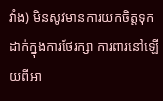វាំង) មិនសូវមានការយកចិត្តទុកដាក់ក្នុងការថែរក្សា ការពារនៅឡើយពីអា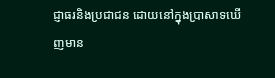ជ្ញាធរនិងប្រជាជន ដោយនៅក្នុងប្រាសាទឃើញមាន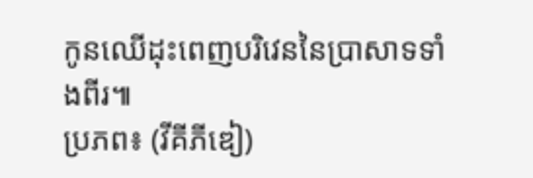កូនឈើដុះពេញបរិវេននៃប្រាសាទទាំងពីរ៕
ប្រភព៖ (វីគីភីឌៀ)